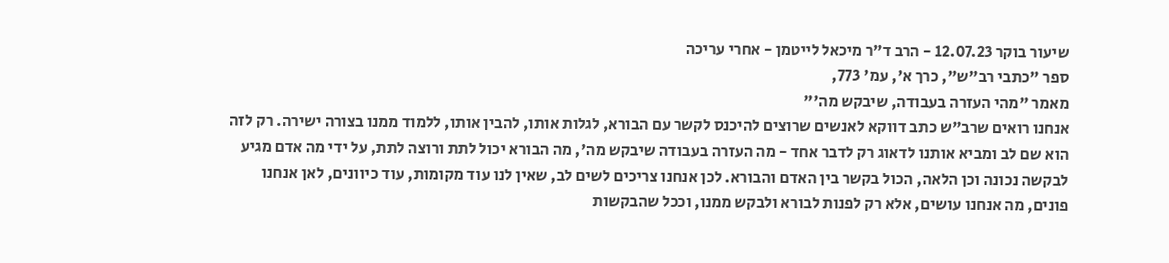שיעור בוקר 12.07.23 - הרב ד"ר מיכאל לייטמן - אחרי עריכה
ספר "כתבי רב"ש", כרך א', עמ' 773,
מאמר "מהי העזרה בעבודה, שיבקש מה'"
אנחנו רואים שרב"ש כתב דווקא לאנשים שרוצים להיכנס לקשר עם הבורא, לגלות אותו, להבין אותו, ללמוד ממנו בצורה ישירה. רק לזה הוא שם לב ומביא אותנו לדאוג רק לדבר אחד - מה העזרה בעבודה שיבקש מה', מה הבורא יכול לתת ורוצה לתת, על ידי מה אדם מגיע לבקשה נכונה וכן הלאה, הכול בקשר בין האדם והבורא. לכן אנחנו צריכים לשים לב, שאין לנו עוד מקומות, עוד כיוונים, לאן אנחנו פונים, מה אנחנו עושים, אלא רק לפנות לבורא ולבקש ממנו, וככל שהבקשות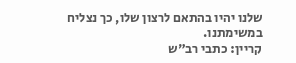שלנו יהיו בהתאם לרצון שלו, כך נצליח במשימתנו.
קריין: כתבי רב"ש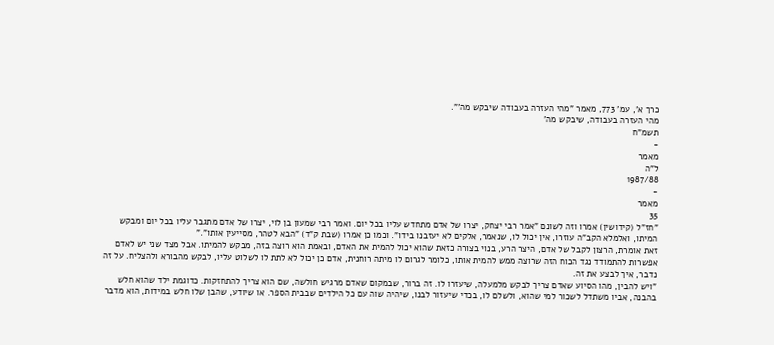כרך א', עמ' 773, מאמר "מהי העזרה בעבודה שיבקש מה'".
מהי העזרה בעבודה, שיבקש מה'
תשמ"ח
-
מאמר
ל"ה
1987/88
-
מאמר
35
"חז"ל (קידושין) אמרו וזה לשונם "אמר רבי יצחק, יצרו של אדם מתחדש עליו בכל יום. ואמר רבי שמעון בן לוי, יצרו של אדם מתגבר עליו בכל יום ומבקש המיתו, ואלמלא הקב"ה עוזרו, אין יכול לו, שנאמר, אלקים לא יעזבנו בידו". וכמו כן אמרו (שבת ק"ד) "הבא לטהר, מסייעין אותו"."
זאת אומרת, הרצון לקבל של אדם, היצר הרע, בנוי בצורה כזאת שהוא יכול להמית את האדם, ובאמת הוא רוצה בזה, מבקש להמיתו. אבל מצד שני יש לאדם אפשרות להתמודד נגד הכוח הזה שרוצה ממש להמית אותו, כלומר לגרום לו מיתה רוחנית, אדם כן יכול לא לתת לו לשלוט עליו, לבקש מהבורא ולהצליח. על זה נדבר, איך לבצע את זה.
"ויש להבין, מהו הסיוע שאדם צריך לבקש מלמעלה, שיעזרו לו. זה ברור, שבמקום שאדם מרגיש חולשה, שם הוא צריך להתחזקות. כדוגמת ילד שהוא חלש בהבנה, אביו משתדל לשכור למי שהוא, ולשלם לו, בכדי שיעזור לבנו, שיהיה שוה עם כל הילדים שבבית הספר. או שיודע, שהבן שלו חלש במידות, הוא מדבר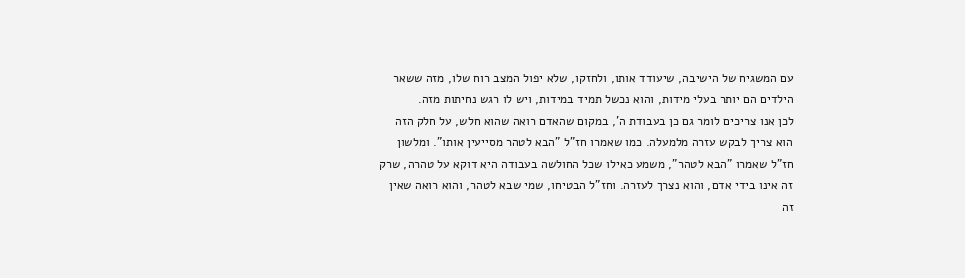עם המשגיח של הישיבה, שיעודד אותו, ולחזקו, שלא יפול המצב רוח שלו, מזה ששאר הילדים הם יותר בעלי מידות, והוא נכשל תמיד במידות, ויש לו רגש נחיתות מזה.
לכן אנו צריכים לומר גם כן בעבודת ה', במקום שהאדם רואה שהוא חלש, על חלק הזה הוא צריך לבקש עזרה מלמעלה. כמו שאמרו חז"ל "הבא לטהר מסייעין אותו". ומלשון חז"ל שאמרו "הבא לטהר", משמע כאילו שכל החולשה בעבודה היא דוקא על טהרה, שרק זה אינו בידי אדם, והוא נצרך לעזרה. וחז"ל הבטיחו, שמי שבא לטהר, והוא רואה שאין זה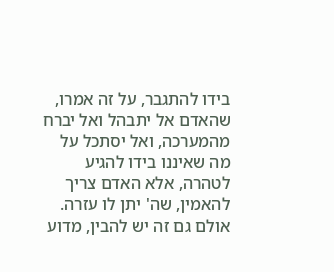בידו להתגבר, על זה אמרו, שהאדם אל יתבהל ואל יברח מהמערכה, ואל יסתכל על מה שאיננו בידו להגיע לטהרה, אלא האדם צריך להאמין, שה' יתן לו עזרה.
אולם גם זה יש להבין, מדוע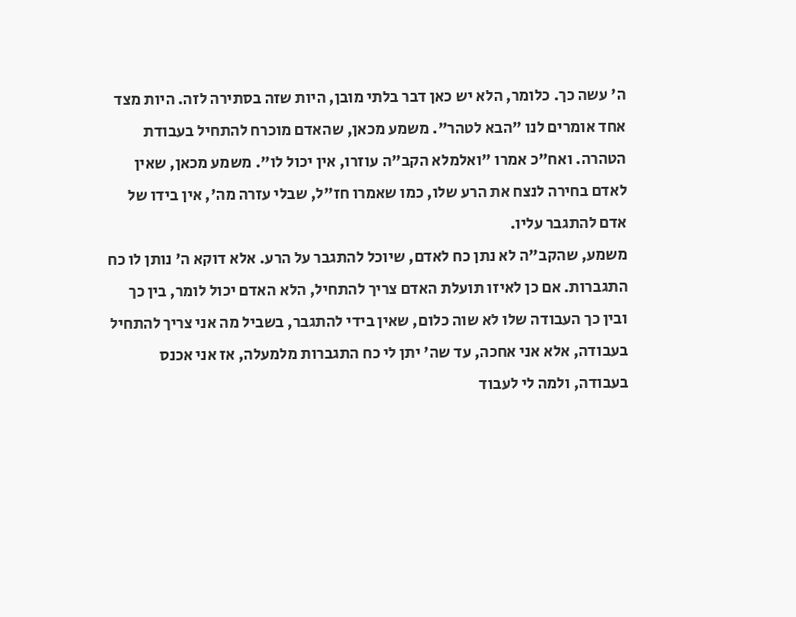ה' עשה כך. כלומר, הלא יש כאן דבר בלתי מובן, היות שזה בסתירה לזה. היות מצד אחד אומרים לנו "הבא לטהר". משמע מכאן, שהאדם מוכרח להתחיל בעבודת הטהרה. ואח"כ אמרו "ואלמלא הקב"ה עוזרו, אין יכול לו". משמע מכאן, שאין לאדם בחירה לנצח את הרע שלו, כמו שאמרו חז"ל, שבלי עזרה מה', אין בידו של אדם להתגבר עליו.
משמע, שהקב"ה לא נתן כח לאדם, שיוכל להתגבר על הרע. אלא דוקא ה' נותן לו כח התגברות. אם כן לאיזו תועלת האדם צריך להתחיל, הלא האדם יכול לומר, בין כך ובין כך העבודה שלו לא שוה כלום, שאין בידי להתגבר, בשביל מה אני צריך להתחיל בעבודה, אלא אני אחכה, עד שה' יתן לי כח התגברות מלמעלה, אז אני אכנס בעבודה, ולמה לי לעבוד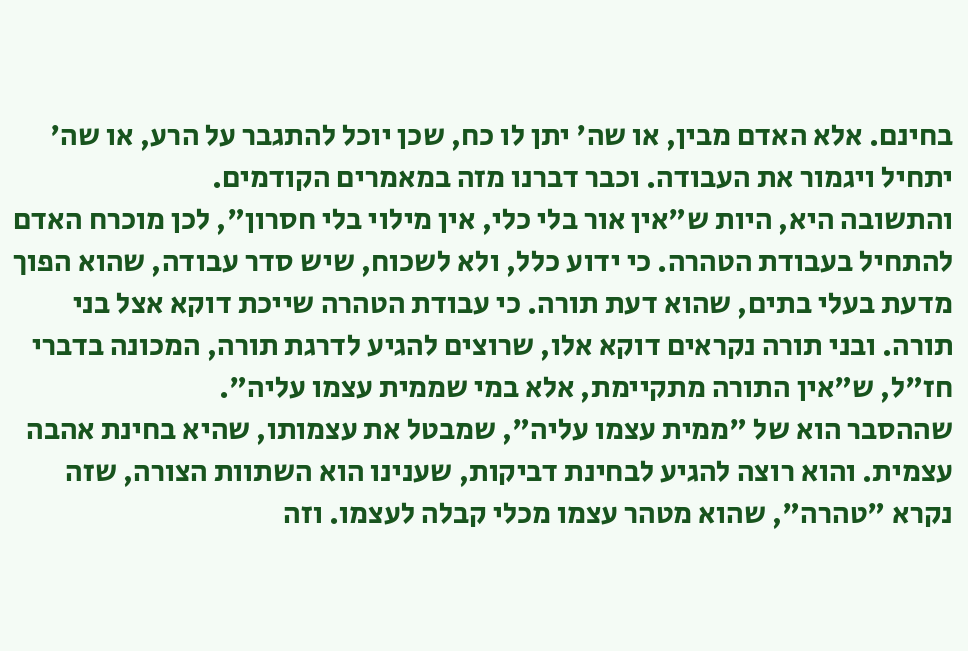בחינם. אלא האדם מבין, או שה' יתן לו כח, שכן יוכל להתגבר על הרע, או שה' יתחיל ויגמור את העבודה. וכבר דברנו מזה במאמרים הקודמים.
והתשובה היא, היות ש"אין אור בלי כלי, אין מילוי בלי חסרון", לכן מוכרח האדם להתחיל בעבודת הטהרה. כי ידוע כלל, ולא לשכוח, שיש סדר עבודה, שהוא הפוך מדעת בעלי בתים, שהוא דעת תורה. כי עבודת הטהרה שייכת דוקא אצל בני תורה. ובני תורה נקראים דוקא אלו, שרוצים להגיע לדרגת תורה, המכונה בדברי חז"ל, ש"אין התורה מתקיימת, אלא במי שממית עצמו עליה".
שההסבר הוא של "ממית עצמו עליה", שמבטל את עצמותו, שהיא בחינת אהבה עצמית. והוא רוצה להגיע לבחינת דביקות, שענינו הוא השתוות הצורה, שזה נקרא "טהרה", שהוא מטהר עצמו מכלי קבלה לעצמו. וזה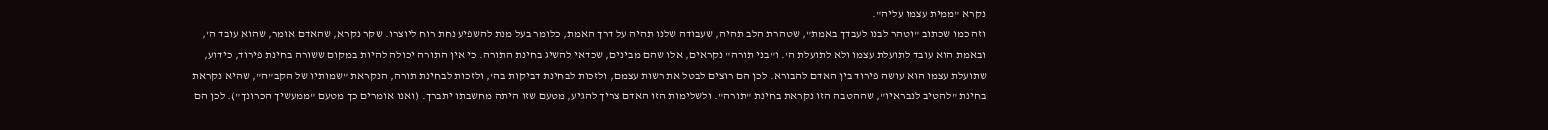נקרא "ממית עצמו עליה".
וזה כמו שכתוב "וטהר לבנו לעבדך באמת", שטהרת הלב תהיה, שעבודה שלנו תהיה על דרך האמת, כלומר בעל מנת להשפיע נחת רוח ליוצרו. שקר נקרא, שהאדם אומר, שהוא עובד ה', ובאמת הוא עובד לתועלת עצמו ולא לתועלת ה'. ו"בני תורה" נקראים, אלו שהם מבינים, שכדאי להשיג בחינת התורה. כי אין התורה יכולה להיות במקום ששורה בחינת פירוד, כידוע, שתועלת עצמו הוא עושה פירוד בין האדם להבורא. לכן הם רוצים לבטל את רשות עצמם, ולזכות לבחינת דביקות בה', ולזכות לבחינת תורה, הנקראת "שמותיו של הקב"ה", שהיא נקראת בחינת "להטיב לנבראיו", שההטבה הזו נקראת בחינת "תורה". ולשלימות הזו האדם צריך להגיע, מטעם שזו היתה מחשבתו יתברך. (ואנו אומרים כך מטעם "ממעשיך הכרונך"). לכן הם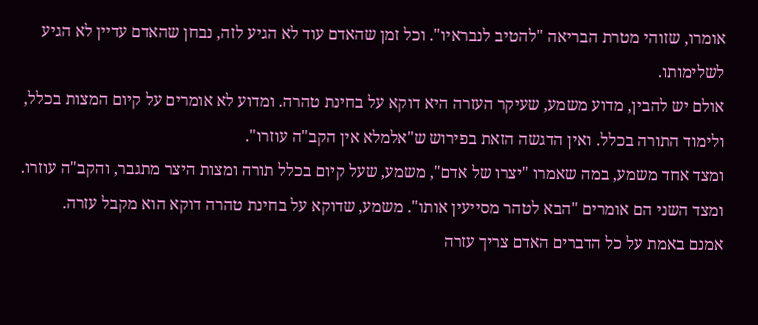אומרו, שזוהי מטרת הבריאה "להטיב לנבראיו". וכל זמן שהאדם עוד לא הגיע לזה, נבחן שהאדם עדיין לא הגיע לשלימותו.
אולם יש להבין, מדוע משמע, שעיקר העזרה היא דוקא על בחינת טהרה. ומדוע לא אומרים על קיום המצות בכלל, ולימוד התורה בכלל. ואין הדגשה הזאת בפירוש ש"אלמלא אין הקב"ה עוזרו".
ומצד אחד משמע, במה שאמרו "יצרו של אדם", משמע, שעל קיום בכלל תורה ומצות היצר מתגבר, והקב"ה עוזרו. ומצד השני הם אומרים "הבא לטהר מסייעין אותו". משמע, שדוקא על בחינת טהרה דוקא הוא מקבל עזרה.
אמנם באמת על כל הדברים האדם צריך עזרה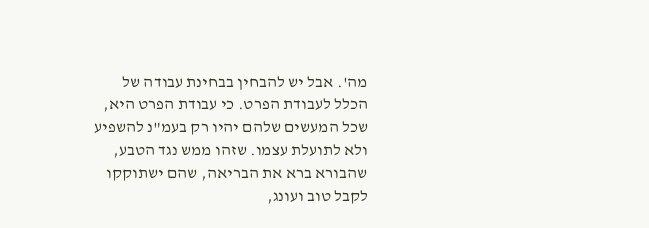מה'. אבל יש להבחין בבחינת עבודה של הכלל לעבודת הפרט. כי עבודת הפרט היא, שכל המעשים שלהם יהיו רק בעמ"נ להשפיע ולא לתועלת עצמו. שזהו ממש נגד הטבע, שהבורא ברא את הבריאה, שהם ישתוקקו לקבל טוב ועונג,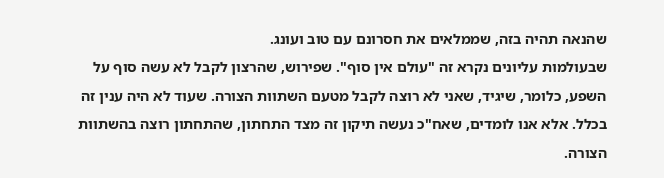שהנאה תהיה בזה, שממלאים את חסרונם עם טוב ועונג.
שבעולמות עליונים נקרא זה "עולם אין סוף". שפירוש, שהרצון לקבל לא עשה סוף על השפע, כלומר, שיגיד, שאני לא רוצה לקבל מטעם השתוות הצורה. שעוד לא היה ענין זה בכלל. אלא אנו לומדים, שאח"כ נעשה תיקון זה מצד התחתון, שהתחתון רוצה בהשתוות הצורה.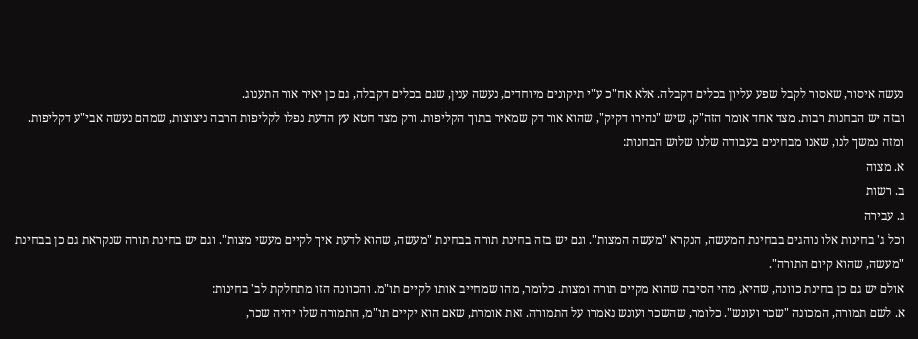נעשה איסור, שאסור לקבל שפע עליון בכלים דקבלה. אלא אח"כ ע"י תיקונים מיוחדים, נעשה ענין, שגם בכלים דקבלה, גם כן יאיר אור התענוג.
ובזה יש הבחנות רבות. מצד אחד אומר הזה"ק, שיש "נהירו דקיק", שהוא אור דק שמאיר בתוך הקליפות. ורק מצד חטא עץ הדעת נפלו לקליפות הרבה ניצוצות, שמהם נעשה אבי"ע דקליפות. ומזה נמשך לנו, שאנו מבחינים בעבודה שלנו שלוש הבחנות:
א. מצוה
ב. רשות
ג. עבירה
וכל ג' בחינות אלו נוהגים בבחינת המעשה, הנקרא "מעשה המצות". וגם יש בזה בחינת תורה בבחינת "מעשה, שהוא לדעת איך לקיים מעשי מצות". וגם יש בחינת תורה שנקראת גם כן בבחינת "מעשה, שהוא קיום התורה".
אולם יש גם כן בחינת כוונה, שהיא, מהי הסיבה שהוא מקיים תורה ומצות. כלומר, מהו שמחייב אותו לקיים תו"מ. והכוונה הזו מתחלקת לב' בחינות:
א. לשם תמורה, המכונה "שכר ועונש". כלומר, שהשכר ועונש נאמרו על התמורה. זאת אומרת, שאם הוא יקיים תו"מ, התמורה שלו יהיה שכר,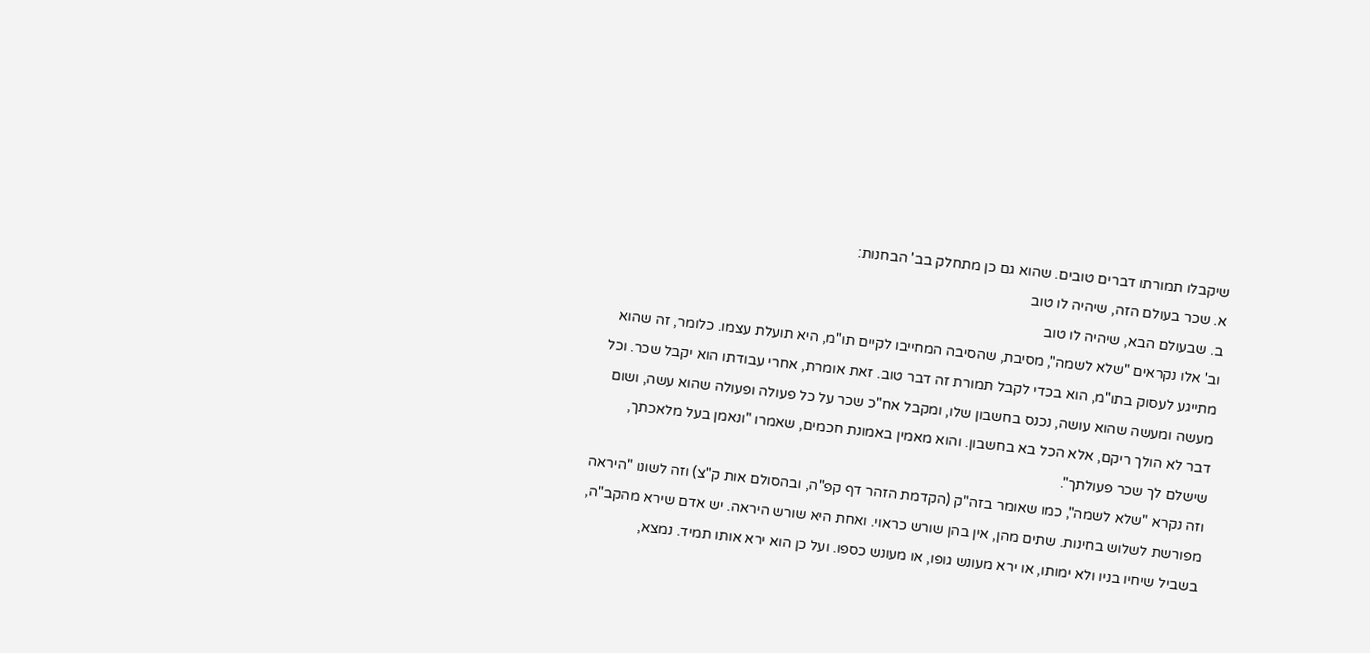שיקבלו תמורתו דברים טובים. שהוא גם כן מתחלק בב' הבחנות:
א. שכר בעולם הזה, שיהיה לו טוב
ב. שבעולם הבא, שיהיה לו טוב
וב' אלו נקראים "שלא לשמה", מסיבת, שהסיבה המחייבו לקיים תו"מ, היא תועלת עצמו. כלומר, זה שהוא מתייגע לעסוק בתו"מ, הוא בכדי לקבל תמורת זה דבר טוב. זאת אומרת, אחרי עבודתו הוא יקבל שכר. וכל מעשה ומעשה שהוא עושה, נכנס בחשבון שלו, ומקבל אח"כ שכר על כל פעולה ופעולה שהוא עשה, ושום דבר לא הולך ריקם, אלא הכל בא בחשבון. והוא מאמין באמונת חכמים, שאמרו "ונאמן בעל מלאכתך, שישלם לך שכר פעולתך".
וזה נקרא "שלא לשמה", כמו שאומר בזה"ק (הקדמת הזהר דף קפ"ה, ובהסולם אות ק"צ) וזה לשונו "היראה מפורשת לשלוש בחינות. שתים מהן, אין בהן שורש כראוי. ואחת היא שורש היראה. יש אדם שירא מהקב"ה, בשביל שיחיו בניו ולא ימותו, או ירא מעונש גופו, או מעונש כספו. ועל כן הוא ירא אותו תמיד. נמצא,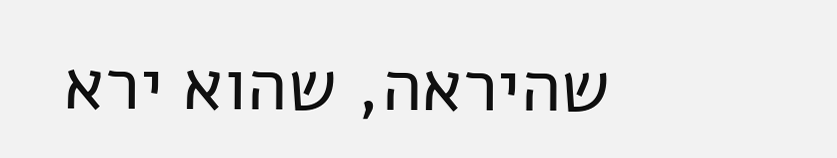שהיראה, שהוא ירא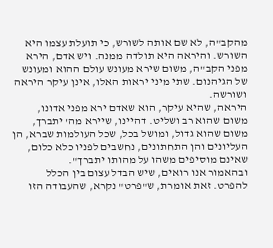מהקב"ה, לא שם אותה לשורש, כי תועלת עצמו היא השורש. והיראה היא תולדה ממנה. ויש אדם, הירא מפני הקב"ה, משום שירא מעונש עולם ההוא ומעונש של הגיהנום. שתי מיני יראות האלו, אינן עיקר היראה ושורשה.
היראה, שהיא עיקר, הוא שאדם ירא מפני אדונו, משום שהוא רב ושליט. דהיינו, שיירא מה' יתברך, משום שהוא גדול, ומושל בכל, שכל העולמות שברא, הן העליונים והן התחתונים, נחשבים לפניו כלא כלום, שאינם מוסיפים משהו על מהותו יתברך".
ובהאמור אנו רואים, שיש הבדל עצום בין הכלל להפרט. זאת אומרת, ש"פרט" נקרא, שהעבודה הזו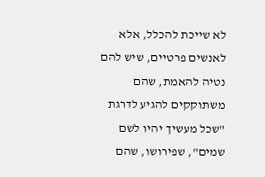לא שייכת להכלל, אלא לאנשים פרטיים, שיש להם נטיה להאמת, שהם משתוקקים להגיע לדרגת "שכל מעשיך יהיו לשם שמים", שפירושו, שהם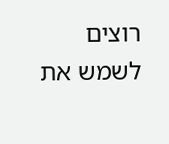רוצים לשמש את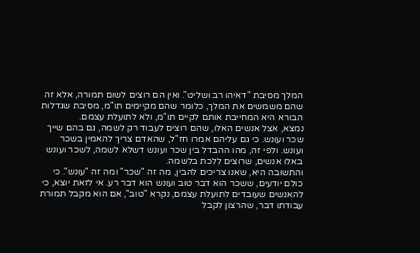המלך מסיבת "דאיהו רב ושליט". ואין הם רוצים לשום תמורה, אלא זה שהם משמשים את המלך, כלומר שהם מקיימים תו"מ, מסיבת שגדלות הבורא היא המחייבת אותם לקיים תו"מ, ולא לתועלת עצמם.
נמצא, אצל אנשים האלו, שהם רוצים לעבוד רק לשמה, גם בהם שייך שכר ועונש. כי גם עליהם אמרו חז"ל, שהאדם צריך להאמין בשכר ועונש. ולפי זה, מהו ההבדל בין שכר ועונש דשלא לשמה, לשכר ועונש באלו אנשים, שרוצים ללכת בלשמה.
והתשובה היא, שאנו צריכים להבין, מה זה "שכר" ומה זה "עונש". כי כולם יודעים, ששכר הוא דבר טוב ועונש הוא דבר רע. אי לזאת יוצא, כי להאנשים שעובדים לתועלת עצמם, נקרא "טוב", אם הוא מקבל תמורת עבודתו דבר, שהרצון לקבל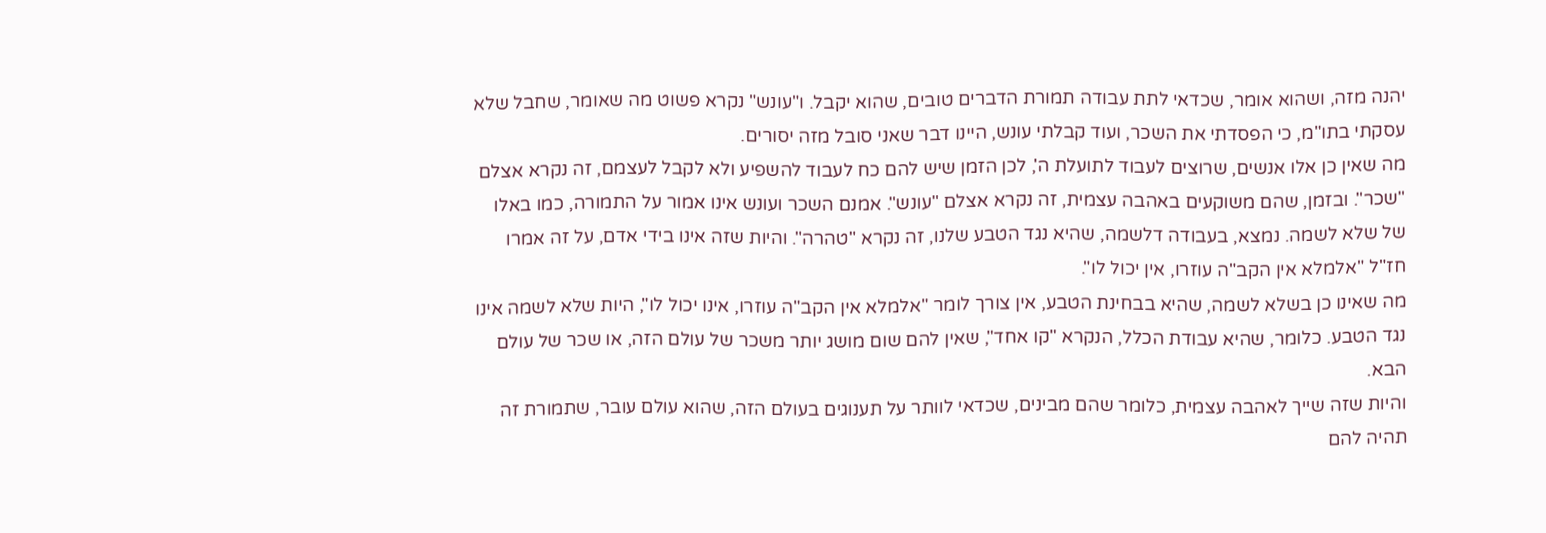יהנה מזה, ושהוא אומר, שכדאי לתת עבודה תמורת הדברים טובים, שהוא יקבל. ו"עונש" נקרא פשוט מה שאומר, שחבל שלא עסקתי בתו"מ, כי הפסדתי את השכר, ועוד קבלתי עונש, היינו דבר שאני סובל מזה יסורים.
מה שאין כן אלו אנשים, שרוצים לעבוד לתועלת ה', לכן הזמן שיש להם כח לעבוד להשפיע ולא לקבל לעצמם, זה נקרא אצלם "שכר". ובזמן, שהם משוקעים באהבה עצמית, זה נקרא אצלם "עונש". אמנם השכר ועונש אינו אמור על התמורה, כמו באלו של שלא לשמה. נמצא, בעבודה דלשמה, שהיא נגד הטבע שלנו, זה נקרא "טהרה". והיות שזה אינו בידי אדם, על זה אמרו חז"ל "אלמלא אין הקב"ה עוזרו, אין יכול לו".
מה שאינו כן בשלא לשמה, שהיא בבחינת הטבע, אין צורך לומר "אלמלא אין הקב"ה עוזרו, אינו יכול לו", היות שלא לשמה אינו נגד הטבע. כלומר, שהיא עבודת הכלל, הנקרא "קו אחד", שאין להם שום מושג יותר משכר של עולם הזה, או שכר של עולם הבא.
והיות שזה שייך לאהבה עצמית, כלומר שהם מבינים, שכדאי לוותר על תענוגים בעולם הזה, שהוא עולם עובר, שתמורת זה תהיה להם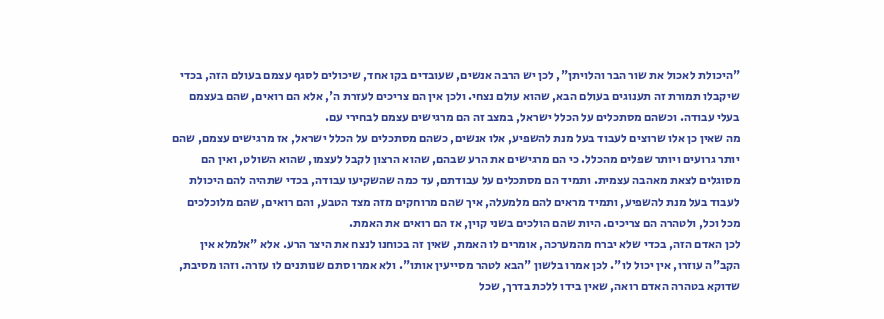"היכולת לאכול את שור הבר והלויתן", לכן יש הרבה אנשים, שעובדים בקו אחד, שיכולים לסגף עצמם בעולם הזה, בכדי שיקבלו תמורת זה תענוגים בעולם הבא, שהוא עולם נצחי. ולכן אין הם צריכים לעזרת ה', אלא הם רואים, שהם בעצמם בעלי עבודה. וכשהם מסתכלים על הכלל ישראל, במצב זה הם מרגישים עצמם לבחירי עם.
מה שאין כן אלו שרוצים לעבוד בעל מנת להשפיע, אלו אנשים, כשהם מסתכלים על הכלל ישראל, אז מרגישים עצמם, שהם יותר גרועים ויותר שפלים מהכלל. כי הם מרגישים את הרע שבהם, שהוא הרצון לקבל לעצמו, שהוא השולט, ואין הם מסוגלים לצאת מאהבה עצמית. ותמיד הם מסתכלים על עבודתם, עד כמה שהשקיעו עבודה, בכדי שתהיה להם היכולת לעבוד בעל מנת להשפיע, ותמיד מראים להם מלמעלה, איך שהם מרוחקים מזה מצד הטבע, והם רואים, שהם מלוכלכים מכל וכל, ולטהרה הם צריכים. היות שהם הולכים בשני קוין, אז הם רואים את האמת.
לכן האדם הזה, בכדי שלא יברח מהמערכה, אומרים לו האמת, שאין זה בכוחנו לנצח את היצר הרע. אלא "אלמלא אין הקב"ה עוזרו, אין יכול לו". לכן אמרו בלשון "הבא לטהר מסייעין אותו". ולא אמרו סתם שנותנים לו עזרה. וזהו מסיבת, שדוקא בטהרה האדם רואה, שאין בידו ללכת בדרך, שכל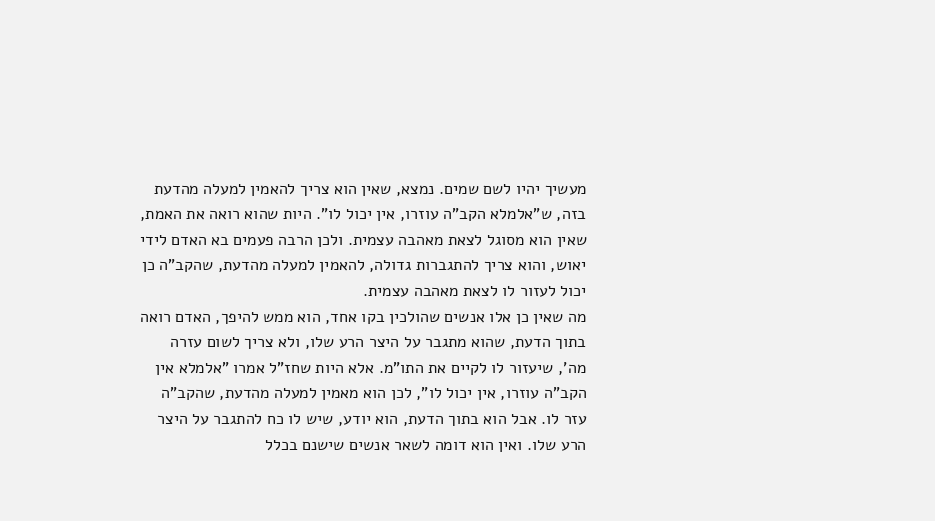מעשיך יהיו לשם שמים. נמצא, שאין הוא צריך להאמין למעלה מהדעת בזה, ש"אלמלא הקב"ה עוזרו, אין יכול לו". היות שהוא רואה את האמת, שאין הוא מסוגל לצאת מאהבה עצמית. ולכן הרבה פעמים בא האדם לידי יאוש, והוא צריך להתגברות גדולה, להאמין למעלה מהדעת, שהקב"ה כן יכול לעזור לו לצאת מאהבה עצמית.
מה שאין כן אלו אנשים שהולכין בקו אחד, הוא ממש להיפך, האדם רואה בתוך הדעת, שהוא מתגבר על היצר הרע שלו, ולא צריך לשום עזרה מה', שיעזור לו לקיים את התו"מ. אלא היות שחז"ל אמרו "אלמלא אין הקב"ה עוזרו, אין יכול לו", לכן הוא מאמין למעלה מהדעת, שהקב"ה עזר לו. אבל הוא בתוך הדעת, הוא יודע, שיש לו כח להתגבר על היצר הרע שלו. ואין הוא דומה לשאר אנשים שישנם בכלל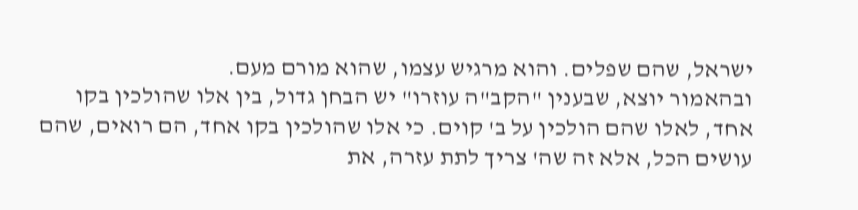ישראל, שהם שפלים. והוא מרגיש עצמו, שהוא מורם מעם.
ובהאמור יוצא, שבענין "הקב"ה עוזרו" יש הבחן גדול, בין אלו שהולכין בקו אחד, לאלו שהם הולכין על ב' קוים. כי אלו שהולכין בקו אחד, הם רואים, שהם עושים הכל, אלא זה שה' צריך לתת עזרה, את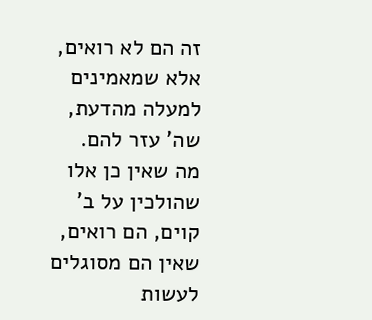זה הם לא רואים, אלא שמאמינים למעלה מהדעת, שה' עזר להם.
מה שאין כן אלו שהולכין על ב' קוים, הם רואים, שאין הם מסוגלים לעשות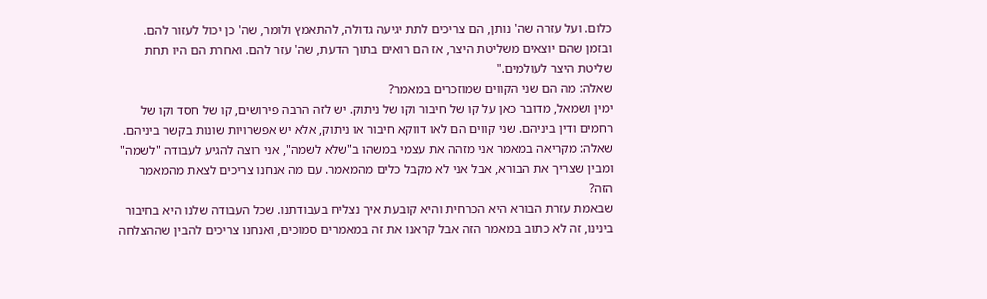כלום. ועל עזרה שה' נותן, הם צריכים לתת יגיעה גדולה, להתאמץ ולומר, שה' כן יכול לעזור להם. ובזמן שהם יוצאים משליטת היצר, אז הם רואים בתוך הדעת, שה' עזר להם. ואחרת הם היו תחת שליטת היצר לעולמים."
שאלה: מה הם שני הקווים שמוזכרים במאמר?
ימין ושמאל, מדובר כאן על קו של חיבור וקו של ניתוק. יש לזה הרבה פירושים, קו של חסד וקו של רחמים ודין ביניהם. שני קווים הם לאו דווקא חיבור או ניתוק, אלא יש אפשרויות שונות בקשר ביניהם.
שאלה: מקריאה במאמר אני מזהה את עצמי במשהו ב"שלא לשמה", אני רוצה להגיע לעבודה "לשמה" ומבין שצריך את הבורא, אבל אני לא מקבל כלים מהמאמר. עם מה אנחנו צריכים לצאת מהמאמר הזה?
שבאמת עזרת הבורא היא הכרחית והיא קובעת איך נצליח בעבודתנו. שכל העבודה שלנו היא בחיבור בינינו, זה לא כתוב במאמר הזה אבל קראנו את זה במאמרים סמוכים, ואנחנו צריכים להבין שההצלחה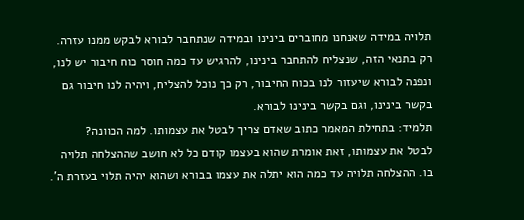תלויה במידה שאנחנו מחוברים בינינו ובמידה שנתחבר לבורא לבקש ממנו עזרה.
רק בתנאי הזה, שנצליח להתחבר בינינו, להרגיש עד כמה חוסר כוח חיבור יש לנו, ונפנה לבורא שיעזור לנו בכוח החיבור, רק כך נוכל להצליח, ויהיה לנו חיבור גם בקשר בינינו, וגם בקשר בינינו לבורא.
תלמיד: בתחילת המאמר כתוב שאדם צריך לבטל את עצמותו. למה הכוונה?
לבטל את עצמותו, זאת אומרת שהוא בעצמו קודם כל לא חושב שההצלחה תלויה בו. ההצלחה תלויה עד כמה הוא יתלה את עצמו בבורא ושהוא יהיה תלוי בעזרת ה'.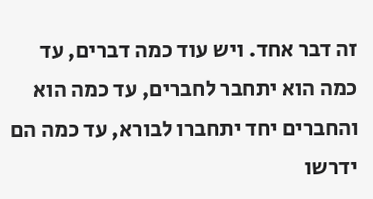זה דבר אחד. ויש עוד כמה דברים, עד כמה הוא יתחבר לחברים, עד כמה הוא והחברים יחד יתחברו לבורא, עד כמה הם ידרשו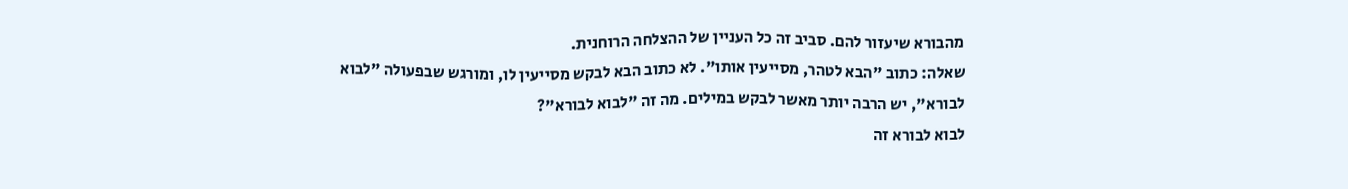מהבורא שיעזור להם. סביב זה כל העניין של ההצלחה הרוחנית.
שאלה: כתוב "הבא לטהר, מסייעין אותו". לא כתוב הבא לבקש מסייעין לו, ומורגש שבפעולה "לבוא לבורא", יש הרבה יותר מאשר לבקש במילים. מה זה "לבוא לבורא"?
לבוא לבורא זה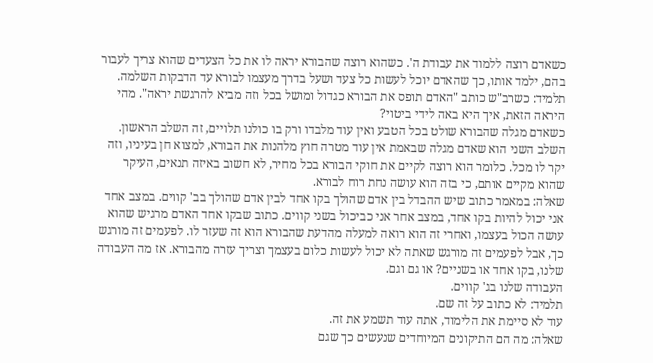כשאדם רוצה ללמוד את עבודת ה'. כשהוא רוצה שהבורא יראה לו את כל הצעדים שהוא צריך לעבור בהם, ילמד אותו, כך שהאדם יוכל לעשות כל צעד ושעל בדרך מעצמו לבורא עד הדבקות השלמה.
תלמיד: כשרב"ש כותב "האדם תופס את הבורא כגדול ומושל בכל וזה מביא להרגשת יראה". מהי היראה הזאת, איך היא באה לידי ביטוי?
כשאדם מגלה שהבורא שולט בכל הטבע ואין עוד מלבדו ורק בו כולנו תלויים, זה השלב הראשון. השלב השני הוא שאדם מגלה שבאמת אין עוד מטרה חוץ מלהנות את הבורא, למצוא חן בעיניו, וזה יקר לו מכל. כלומר הוא רוצה לקיים את חוקי הבורא בכל מחיר, לא חשוב באיזה תנאים, העיקר שהוא מקיים אותם, כי בזה הוא עושה נחת רוח לבורא.
שאלה: במאמר כתוב שיש ההבדל בין אדם שהולך בקו אחד לבין אדם שהולך בב' קווים. במצב אחד אני יכול להיות בקו אחד, במצב אחר אני כביכול בשני קווים. כתוב שבקו אחד האדם מרגיש שהוא עושה הכול בעצמו, ואחרי זה הוא רואה למעלה מהדעת שהבורא הוא זה שעזר לו. לפעמים זה מורגש כך, אבל לפעמים זה מורגש שאתה לא יכול לעשות כלום בעצמך וצריך עזרה מהבורא. אז מה העבודה שלנו, בקו אחד או בשניים? או גם וגם.
העבודה שלנו בג' קווים.
תלמיד: לא כתוב על זה שם.
עוד לא סיימת את הלימוד, אתה עוד תשמע את זה.
שאלה: מה הם התיקונים המיוחדים שנעשים כך שגם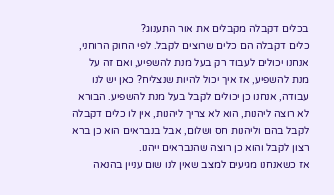בכלים דקבלה מקבלים את אור התענוג?
כלים דקבלה הם כלים שרוצים לקבל. לפי החוק הרוחני, אנחנו יכולים לעבוד רק בעל מנת להשפיע, ואם זה על מנת להשפיע, אז איך יכול להיות שנצליח? כאן יש לנו עבודה, אנחנו כן יכולים לקבל בעל מנת להשפיע. הבורא לא רוצה ליהנות, הוא לא צריך ליהנות, אין לו כלים דקבלה לקבל בהם וליהנות חס ושלום, אבל בנבראים הוא כן ברא רצון לקבל והוא כן רוצה שהנבראים ייהנו.
אז כשאנחנו מגיעים למצב שאין לנו שום עניין בהנאה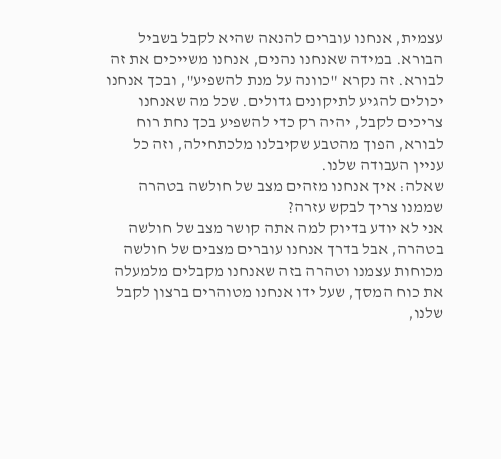עצמית, אנחנו עוברים להנאה שהיא לקבל בשביל הבורא. במידה שאנחנו נהנים, אנחנו משייכים את זה לבורא. זה נקרא "כוונה על מנת להשפיע", ובכך אנחנו יכולים להגיע לתיקונים גדולים. שכל מה שאנחנו צריכים לקבל, יהיה רק כדי להשפיע בכך נחת רוח לבורא, הפוך מהטבע שקיבלנו מלכתחילה, וזה כל עניין העבודה שלנו.
שאלה: איך אנחנו מזהים מצב של חולשה בטהרה שממנו צריך לבקש עזרה?
אני לא יודע בדיוק למה אתה קושר מצב של חולשה בטהרה, אבל בדרך אנחנו עוברים מצבים של חולשה מכוחות עצמנו וטהרה בזה שאנחנו מקבלים מלמעלה את כוח המסך, שעל ידו אנחנו מטוהרים ברצון לקבל שלנו,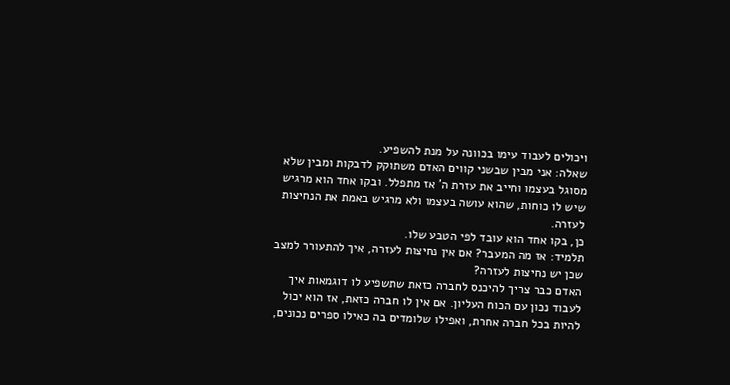ויכולים לעבוד עימו בכוונה על מנת להשפיע.
שאלה: אני מבין שבשני קווים האדם משתוקק לדבקות ומבין שלא מסוגל בעצמו וחייב את עזרת ה' אז מתפלל. ובקו אחד הוא מרגיש שיש לו כוחות, שהוא עושה בעצמו ולא מרגיש באמת את הנחיצות לעזרה.
כן, בקו אחד הוא עובד לפי הטבע שלו.
תלמיד: אז מה המעבר? אם אין נחיצות לעזרה, איך להתעורר למצב שכן יש נחיצות לעזרה?
האדם כבר צריך להיכנס לחברה כזאת שתשפיע לו דוגמאות איך לעבוד נכון עם הכוח העליון. אם אין לו חברה כזאת, אז הוא יכול להיות בכל חברה אחרת, ואפילו שלומדים בה כאילו ספרים נכונים,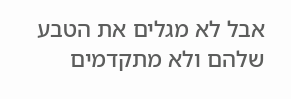אבל לא מגלים את הטבע שלהם ולא מתקדמים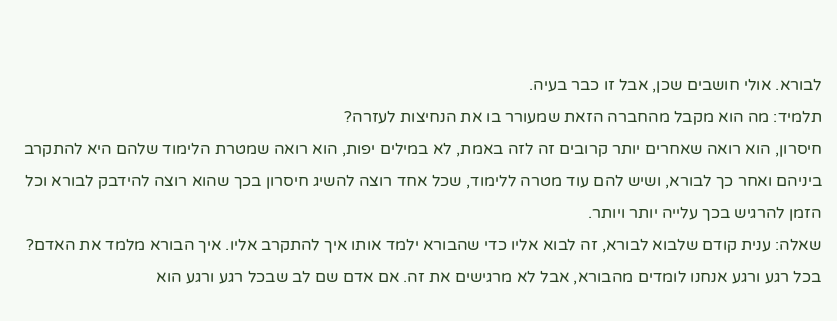לבורא. אולי חושבים שכן, אבל זו כבר בעיה.
תלמיד: מה הוא מקבל מהחברה הזאת שמעורר בו את הנחיצות לעזרה?
חיסרון, הוא רואה שאחרים יותר קרובים זה לזה באמת, לא במילים יפות, הוא רואה שמטרת הלימוד שלהם היא להתקרב ביניהם ואחר כך לבורא, ושיש להם עוד מטרה ללימוד, שכל אחד רוצה להשיג חיסרון בכך שהוא רוצה להידבק לבורא וכל הזמן להרגיש בכך עלייה יותר ויותר.
שאלה: ענית קודם שלבוא לבורא, זה לבוא אליו כדי שהבורא ילמד אותו איך להתקרב אליו. איך הבורא מלמד את האדם?
בכל רגע ורגע אנחנו לומדים מהבורא, אבל לא מרגישים את זה. אם אדם שם לב שבכל רגע ורגע הוא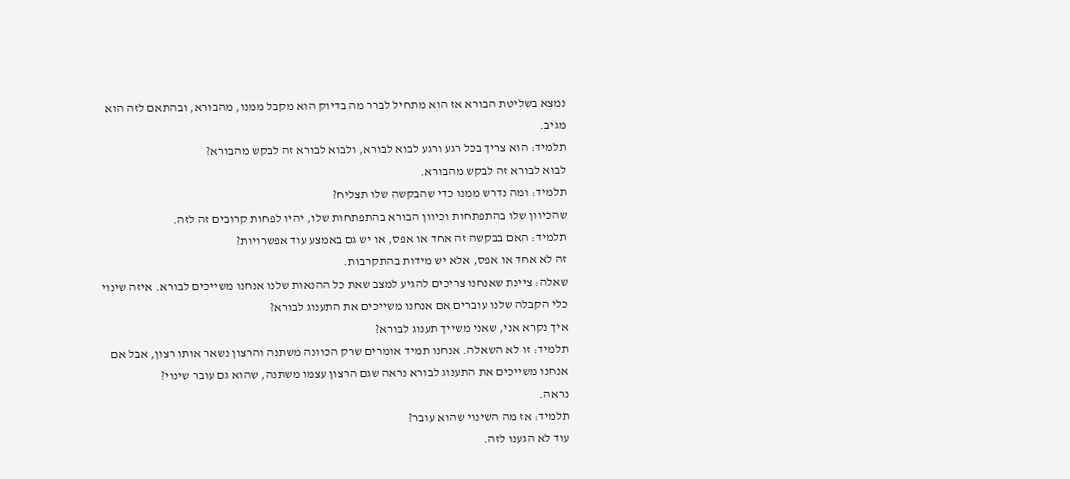נמצא בשליטת הבורא אז הוא מתחיל לברר מה בדיוק הוא מקבל ממנו, מהבורא, ובהתאם לזה הוא מגיב.
תלמיד: הוא צריך בכל רגע ורגע לבוא לבורא, ולבוא לבורא זה לבקש מהבורא?
לבוא לבורא זה לבקש מהבורא.
תלמיד: ומה נדרש ממנו כדי שהבקשה שלו תצליח?
שהכיוון שלו בהתפתחות וכיוון הבורא בהתפתחות שלו, יהיו לפחות קרובים זה לזה.
תלמיד: האם בבקשה זה אחד או אפס, או יש גם באמצע עוד אפשרויות?
זה לא אחד או אפס, אלא יש מידות בהתקרבות.
שאלה: ציינת שאנחנו צריכים להגיע למצב שאת כל ההנאות שלנו אנחנו משייכים לבורא. איזה שינוי כלי הקבלה שלנו עוברים אם אנחנו משייכים את התענוג לבורא?
איך נקרא אני, שאני משייך תענוג לבורא?
תלמיד: זו לא השאלה. אנחנו תמיד אומרים שרק הכוונה משתנה והרצון נשאר אותו רצון, אבל אם אנחנו משייכים את התענוג לבורא נראה שגם הרצון עצמו משתנה, שהוא גם עובר שינוי?
נראה.
תלמיד: אז מה השינוי שהוא עובר?
עוד לא הגענו לזה.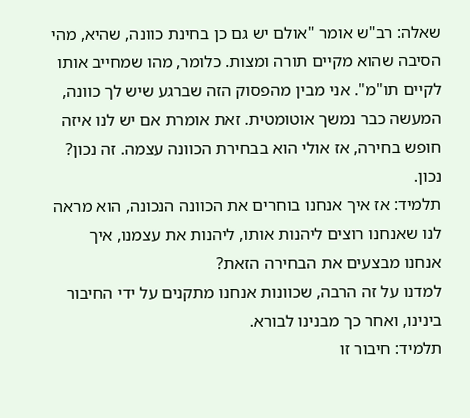שאלה: רב"ש אומר "אולם יש גם כן בחינת כוונה, שהיא, מהי הסיבה שהוא מקיים תורה ומצות. כלומר, מהו שמחייב אותו לקיים תו"מ". אני מבין מהפסוק הזה שברגע שיש לך כוונה, המעשה כבר נמשך אוטומטית. זאת אומרת אם יש לנו איזה חופש בחירה, אז אולי הוא בבחירת הכוונה עצמה. זה נכון?
נכון.
תלמיד: אז איך אנחנו בוחרים את הכוונה הנכונה, הוא מראה לנו שאנחנו רוצים ליהנות אותו, ליהנות את עצמנו, איך אנחנו מבצעים את הבחירה הזאת?
למדנו על זה הרבה, שכוונות אנחנו מתקנים על ידי החיבור בינינו, ואחר כך מבנינו לבורא.
תלמיד: חיבור זו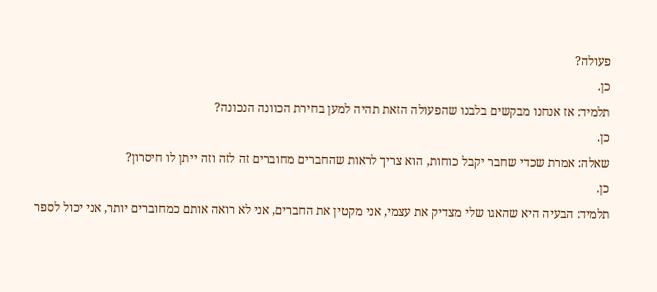פעולה?
כן.
תלמיד: אז אנחנו מבקשים בלבנו שהפעולה הזאת תהיה למען בחירת הכוונה הנכונה?
כן.
שאלה: אמרת שכדי שחבר יקבל כוחות, הוא צריך לראות שהחברים מחוברים זה לזה וזה ייתן לו חיסרון?
כן.
תלמיד: הבעיה היא שהאגו שלי מצדיק את עצמי, אני מקטין את החברים, אני לא רואה אותם כמחוברים יותר, אני יכול לספר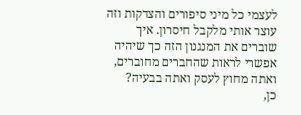לעצמי כל מיני סיפורים והצדקות וזה עוצר אותי מלקבל חיסרון. איך שוברים את המנגנון הזה כך שיהיה אפשרי לראות שהחברים מחוברים, ואתה מחוץ לעסק ואתה בבעיה?
כן,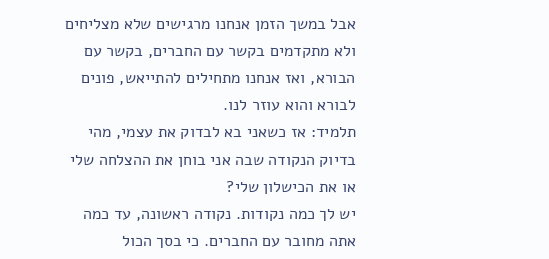אבל במשך הזמן אנחנו מרגישים שלא מצליחים ולא מתקדמים בקשר עם החברים, בקשר עם הבורא, ואז אנחנו מתחילים להתייאש, פונים לבורא והוא עוזר לנו.
תלמיד: אז כשאני בא לבדוק את עצמי, מהי בדיוק הנקודה שבה אני בוחן את ההצלחה שלי או את הכישלון שלי?
יש לך כמה נקודות. נקודה ראשונה, עד כמה אתה מחובר עם החברים. כי בסך הכול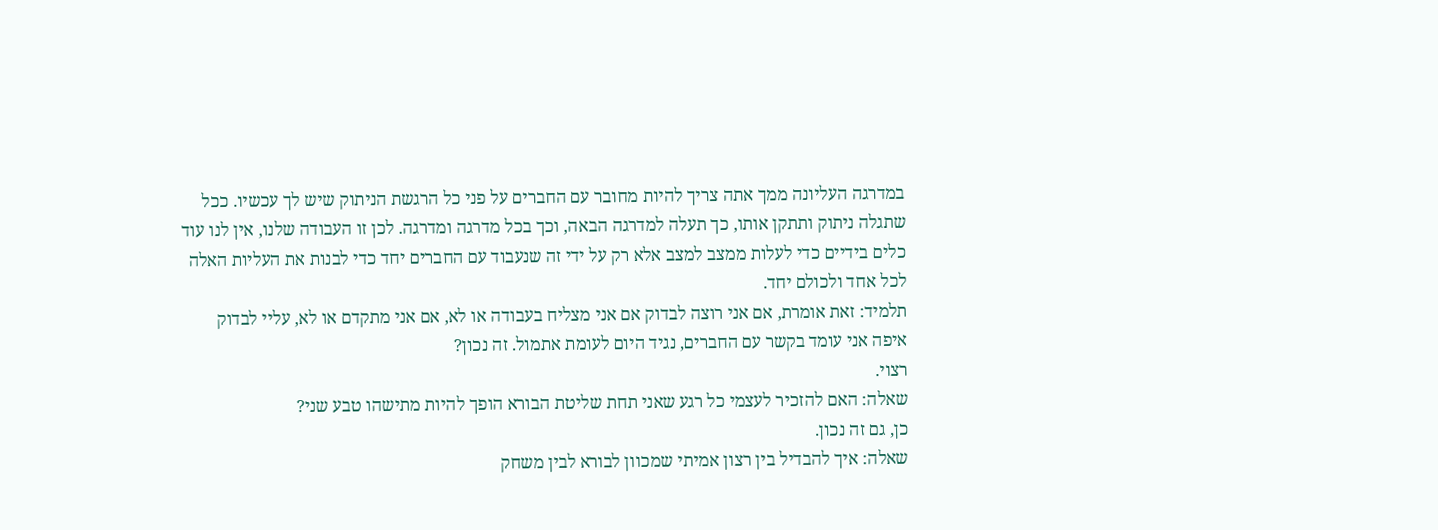במדרגה העליונה ממך אתה צריך להיות מחובר עם החברים על פני כל הרגשת הניתוק שיש לך עכשיו. ככל שתגלה ניתוק ותתקן אותו, כך תעלה למדרגה הבאה, וכך בכל מדרגה ומדרגה. לכן זו העבודה שלנו, אין לנו עוד כלים בידיים כדי לעלות ממצב למצב אלא רק על ידי זה שנעבוד עם החברים יחד כדי לבנות את העליות האלה לכל אחד ולכולם יחד.
תלמיד: זאת אומרת, אם אני רוצה לבדוק אם אני מצליח בעבודה או לא, אם אני מתקדם או לא, עליי לבדוק איפה אני עומד בקשר עם החברים, נגיד היום לעומת אתמול. זה נכון?
רצוי.
שאלה: האם להזכיר לעצמי כל רגע שאני תחת שליטת הבורא הופך להיות מתישהו טבע שני?
כן, גם זה נכון.
שאלה: איך להבדיל בין רצון אמיתי שמכוון לבורא לבין משחק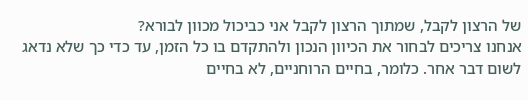של הרצון לקבל, שמתוך הרצון לקבל אני כביכול מכוון לבורא?
אנחנו צריכים לבחור את הכיוון הנכון ולהתקדם בו כל הזמן, עד כדי כך שלא נדאג לשום דבר אחר. כלומר, בחיים הרוחניים, לא בחיים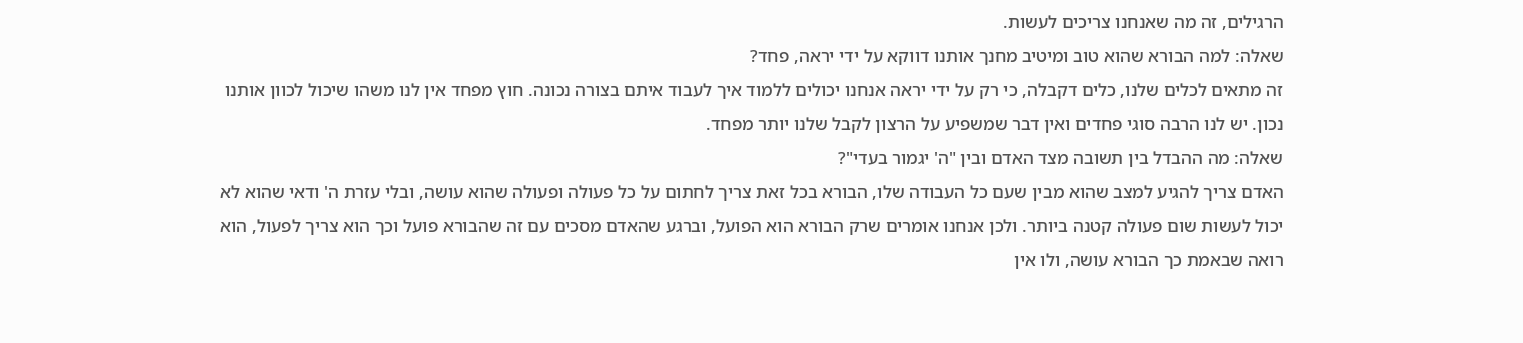הרגילים, זה מה שאנחנו צריכים לעשות.
שאלה: למה הבורא שהוא טוב ומיטיב מחנך אותנו דווקא על ידי יראה, פחד?
זה מתאים לכלים שלנו, כלים דקבלה, כי רק על ידי יראה אנחנו יכולים ללמוד איך לעבוד איתם בצורה נכונה. חוץ מפחד אין לנו משהו שיכול לכוון אותנו נכון. יש לנו הרבה סוגי פחדים ואין דבר שמשפיע על הרצון לקבל שלנו יותר מפחד.
שאלה: מה ההבדל בין תשובה מצד האדם ובין "ה' יגמור בעדי"?
האדם צריך להגיע למצב שהוא מבין שעם כל העבודה שלו, הבורא בכל זאת צריך לחתום על כל פעולה ופעולה שהוא עושה, ובלי עזרת ה' ודאי שהוא לא יכול לעשות שום פעולה קטנה ביותר. ולכן אנחנו אומרים שרק הבורא הוא הפועל, וברגע שהאדם מסכים עם זה שהבורא פועל וכך הוא צריך לפעול, הוא רואה שבאמת כך הבורא עושה, ולו אין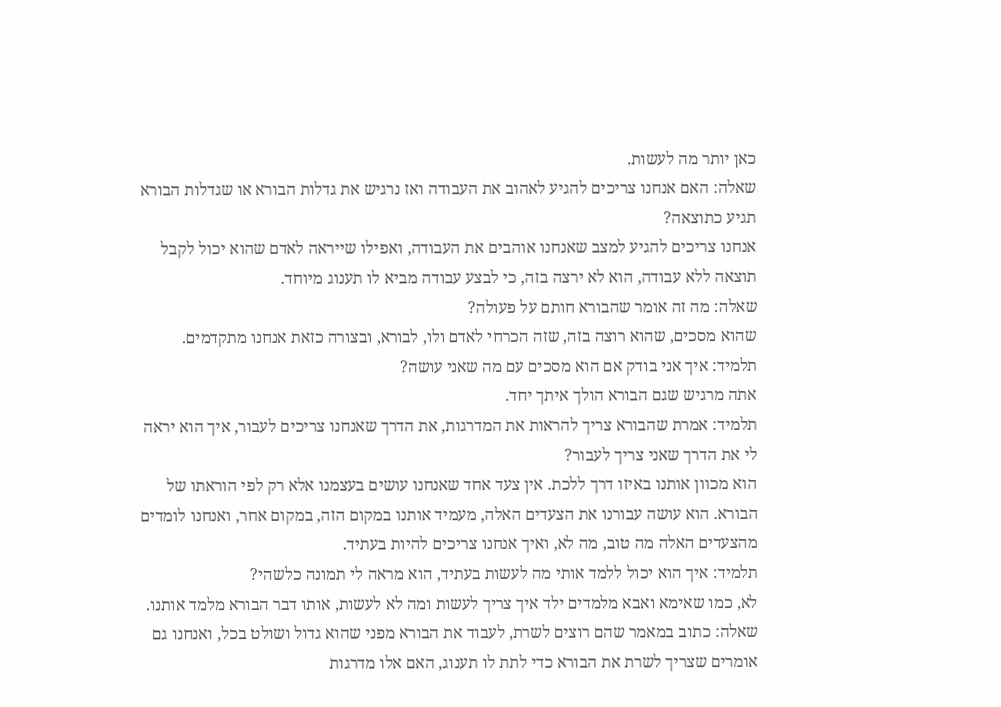כאן יותר מה לעשות.
שאלה: האם אנחנו צריכים להגיע לאהוב את העבודה ואז נרגיש את גדלות הבורא או שגדלות הבורא תגיע כתוצאה?
אנחנו צריכים להגיע למצב שאנחנו אוהבים את העבודה, ואפילו שייראה לאדם שהוא יכול לקבל תוצאה ללא עבודה, הוא לא ירצה בזה, כי לבצע עבודה מביא לו תענוג מיוחד.
שאלה: מה זה אומר שהבורא חותם על פעולה?
שהוא מסכים, שהוא רוצה בזה, שזה הכרחי לאדם ולו, לבורא, ובצורה כזאת אנחנו מתקדמים.
תלמיד: איך אני בודק אם הוא מסכים עם מה שאני עושה?
אתה מרגיש שגם הבורא הולך איתך יחד.
תלמיד: אמרת שהבורא צריך להראות את המדרגות, את הדרך שאנחנו צריכים לעבור, איך הוא יראה לי את הדרך שאני צריך לעבור?
הוא מכוון אותנו באיזו דרך ללכת. אין צעד אחד שאנחנו עושים בעצמנו אלא רק לפי הוראתו של הבורא. הוא עושה עבורנו את הצעדים האלה, מעמיד אותנו במקום הזה, במקום אחר, ואנחנו לומדים מהצעדים האלה מה טוב, מה לא, ואיך אנחנו צריכים להיות בעתיד.
תלמיד: איך הוא יכול ללמד אותי מה לעשות בעתיד, הוא מראה לי תמונה כלשהי?
לא, כמו שאימא ואבא מלמדים ילד איך צריך לעשות ומה לא לעשות, אותו דבר הבורא מלמד אותנו.
שאלה: כתוב במאמר שהם רוצים לשרת, לעבוד את הבורא מפני שהוא גדול ושולט בכל, ואנחנו גם אומרים שצריך לשרת את הבורא כדי לתת לו תענוג, האם אלו מדרגות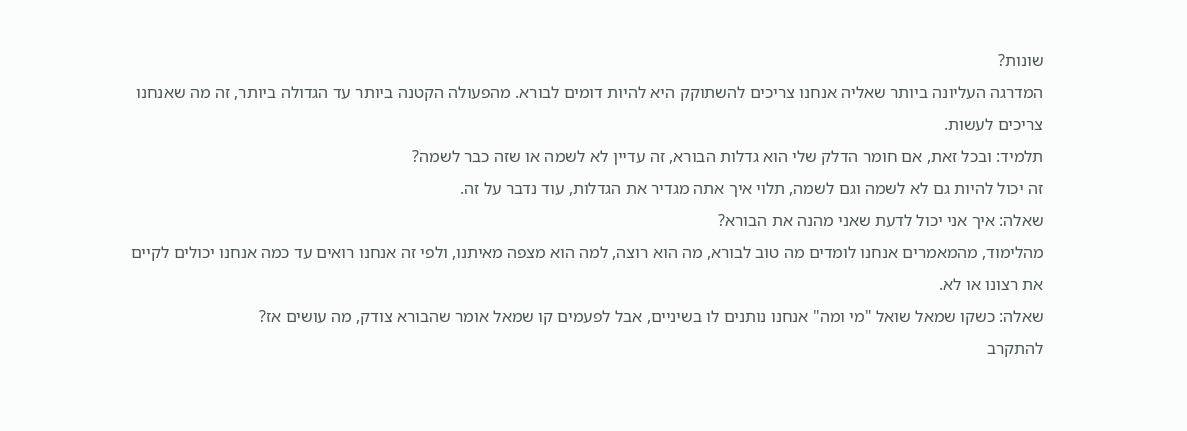שונות?
המדרגה העליונה ביותר שאליה אנחנו צריכים להשתוקק היא להיות דומים לבורא. מהפעולה הקטנה ביותר עד הגדולה ביותר, זה מה שאנחנו צריכים לעשות.
תלמיד: ובכל זאת, אם חומר הדלק שלי הוא גדלות הבורא, זה עדיין לא לשמה או שזה כבר לשמה?
זה יכול להיות גם לא לשמה וגם לשמה, תלוי איך אתה מגדיר את הגדלות, עוד נדבר על זה.
שאלה: איך אני יכול לדעת שאני מהנה את הבורא?
מהלימוד, מהמאמרים אנחנו לומדים מה טוב לבורא, מה הוא רוצה, למה הוא מצפה מאיתנו, ולפי זה אנחנו רואים עד כמה אנחנו יכולים לקיים את רצונו או לא.
שאלה: כשקו שמאל שואל "מי ומה" אנחנו נותנים לו בשיניים, אבל לפעמים קו שמאל אומר שהבורא צודק, מה עושים אז?
להתקרב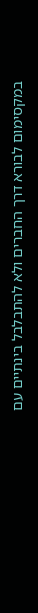במקסימום לבורא דרך החברים ולא להתבלבל בינתיים עם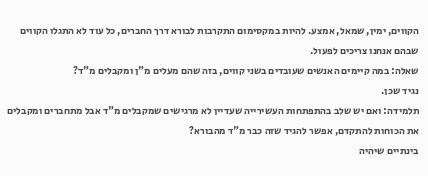הקווים, ימין, שמאל, אמצע. להיות במקסימום התקרבות לבורא דרך החברים, כל עוד לא התגלו הקווים שבהם אנחנו צריכים לפעול.
שאלה: במה קיימים האנשים שעובדים בשני קווים, בזה שהם מעלים מ"ן ומקבלים מ"ד?
נגיד שכן.
תלמידה: ואם יש שלב בהתפתחות העשירייה שעדיין לא מרגישים שמקבלים מ"ד אבל מתחברים ומקבלים את הכוחות להתקדם, אפשר להגיד שזה כבר מ"ד מהבורא?
בינתיים שיהיה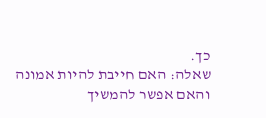כך.
שאלה: האם חייבת להיות אמונה והאם אפשר להמשיך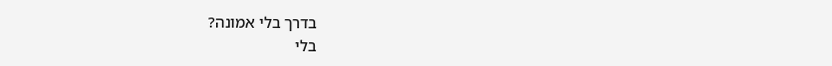בדרך בלי אמונה?
בלי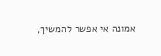אמונה אי אפשר להמשיך,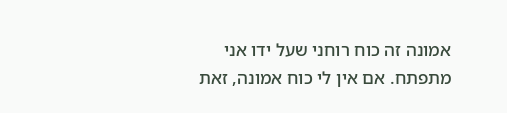אמונה זה כוח רוחני שעל ידו אני מתפתח. אם אין לי כוח אמונה, זאת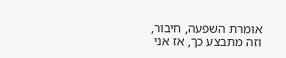אומרת השפעה, חיבור, וזה מתבצע כך, אז אני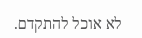לא אוכל להתקדם.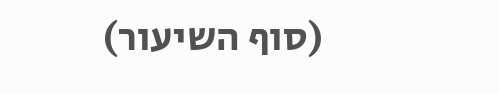(סוף השיעור)